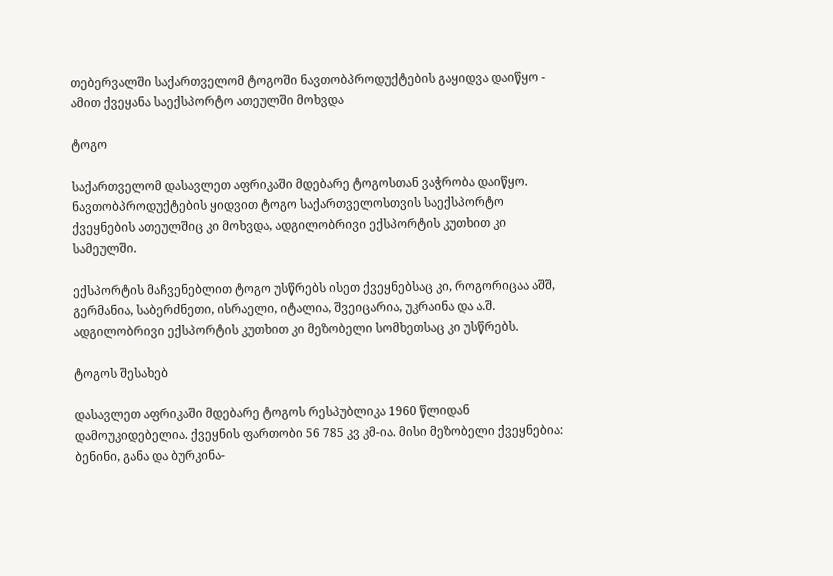თებერვალში საქართველომ ტოგოში ნავთობპროდუქტების გაყიდვა დაიწყო - ამით ქვეყანა საექსპორტო ათეულში მოხვდა

ტოგო

საქართველომ დასავლეთ აფრიკაში მდებარე ტოგოსთან ვაჭრობა დაიწყო. ნავთობპროდუქტების ყიდვით ტოგო საქართველოსთვის საექსპორტო ქვეყნების ათეულშიც კი მოხვდა, ადგილობრივი ექსპორტის კუთხით კი სამეულში.

ექსპორტის მაჩვენებლით ტოგო უსწრებს ისეთ ქვეყნებსაც კი, როგორიცაა აშშ, გერმანია, საბერძნეთი, ისრაელი, იტალია, შვეიცარია, უკრაინა და ა.შ. ადგილობრივი ექსპორტის კუთხით კი მეზობელი სომხეთსაც კი უსწრებს.

ტოგოს შესახებ

დასავლეთ აფრიკაში მდებარე ტოგოს რესპუბლიკა 1960 წლიდან დამოუკიდებელია. ქვეყნის ფართობი 56 785 კვ კმ-ია. მისი მეზობელი ქვეყნებია: ბენინი, განა და ბურკინა-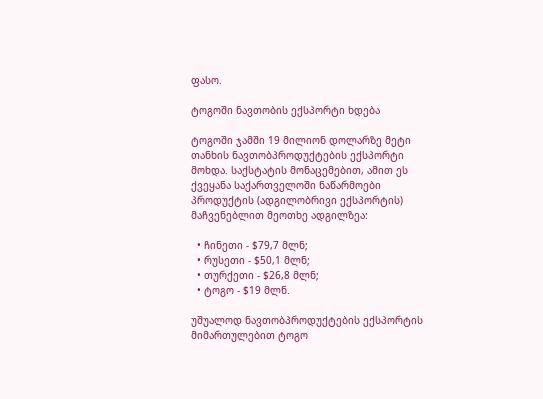ფასო.

ტოგოში ნავთობის ექსპორტი ხდება

ტოგოში ჯამში 19 მილიონ დოლარზე მეტი თანხის ნავთობპროდუქტების ექსპორტი მოხდა. საქსტატის მონაცემებით, ამით ეს ქვეყანა საქართველოში ნაწარმოები პროდუქტის (ადგილობრივი ექსპორტის) მაჩვენებლით მეოთხე ადგილზეა:

  • ჩინეთი - $79,7 მლნ;
  • რუსეთი - $50,1 მლნ;
  • თურქეთი - $26,8 მლნ;
  • ტოგო - $19 მლნ.

უშუალოდ ნავთობპროდუქტების ექსპორტის მიმართულებით ტოგო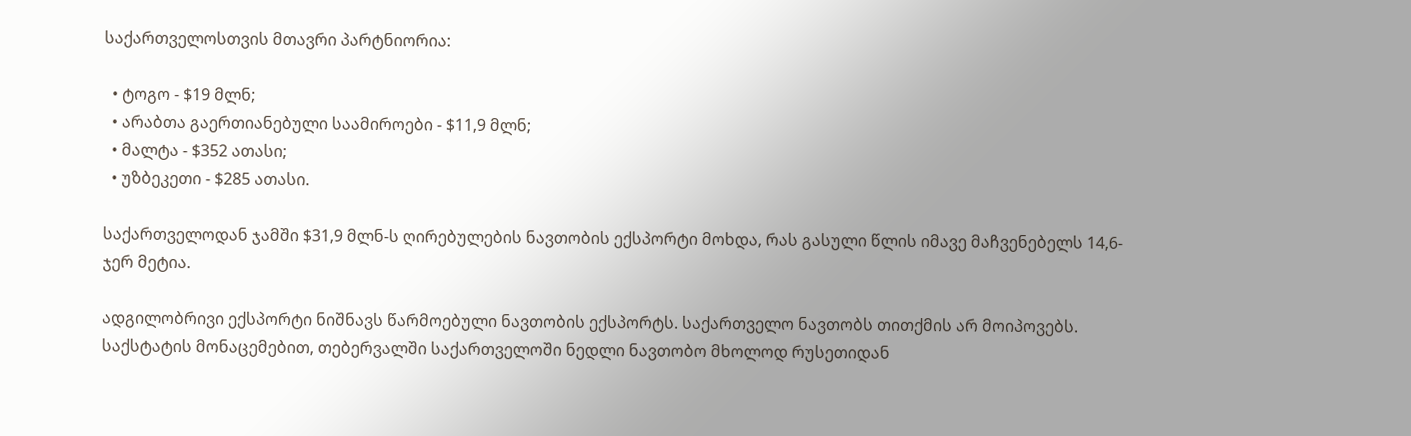საქართველოსთვის მთავრი პარტნიორია:

  • ტოგო - $19 მლნ;
  • არაბთა გაერთიანებული საამიროები - $11,9 მლნ;
  • მალტა - $352 ათასი;
  • უზბეკეთი - $285 ათასი.

საქართველოდან ჯამში $31,9 მლნ-ს ღირებულების ნავთობის ექსპორტი მოხდა, რას გასული წლის იმავე მაჩვენებელს 14,6-ჯერ მეტია.

ადგილობრივი ექსპორტი ნიშნავს წარმოებული ნავთობის ექსპორტს. საქართველო ნავთობს თითქმის არ მოიპოვებს. საქსტატის მონაცემებით, თებერვალში საქართველოში ნედლი ნავთობო მხოლოდ რუსეთიდან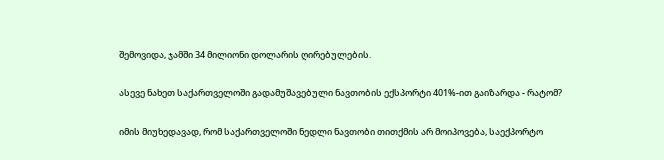შემოვიდა, ჯამში 34 მილიონი დოლარის ღირებულების.

ასევე ნახეთ საქართველოში გადამუშავებული ნავთობის ექსპორტი 401%-ით გაიზარდა - რატომ?

იმის მიუხედავად, რომ საქართველოში ნედლი ნავთობი თითქმის არ მოიპოვება, საექპორტო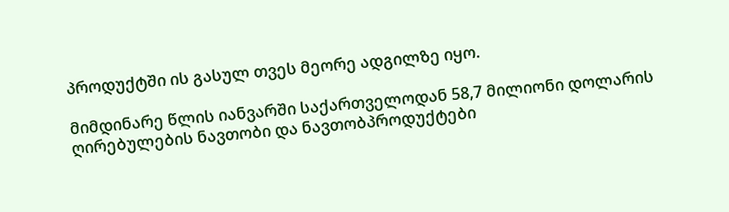პროდუქტში ის გასულ თვეს მეორე ადგილზე იყო.

მიმდინარე წლის იანვარში საქართველოდან 58,7 მილიონი დოლარის ღირებულების ნავთობი და ნავთობპროდუქტები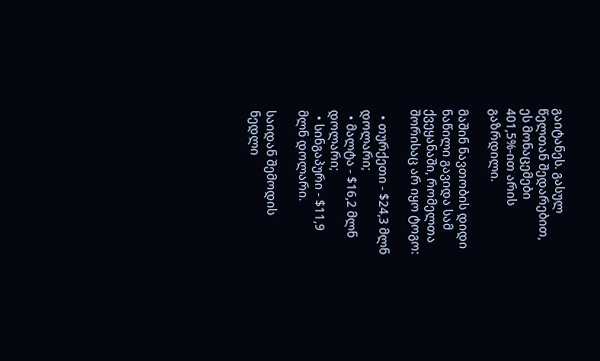გაიტანეს. გასულ წელთან შედარებით, ეს მონაცემები 401,5%-ით არის გაზრდილი.

მაშინ ნავთობის დიდი ნაწილი გავიდა სამ ქვეყანაში, რომელთა შორისაც არ იყო ტოგო:

  • თურქეთი - $24,3 მლნ დოლარი;
  • მალტა - $16,2 მლნ დოლარი;
  • სინგაპური - $11,9 მლნ დოლარი.

საიდან შემოდის ნედლი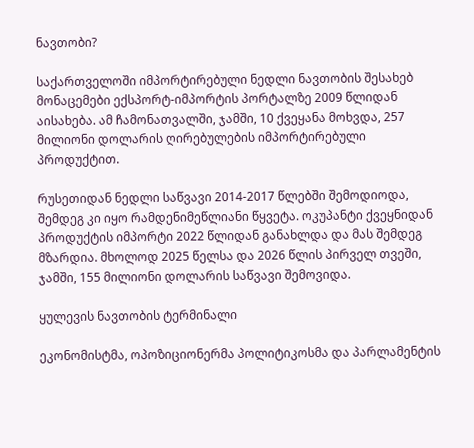ნავთობი?

საქართველოში იმპორტირებული ნედლი ნავთობის შესახებ მონაცემები ექსპორტ-იმპორტის პორტალზე 2009 წლიდან აისახება. ამ ჩამონათვალში, ჯამში, 10 ქვეყანა მოხვდა, 257 მილიონი დოლარის ღირებულების იმპორტირებული პროდუქტით.

რუსეთიდან ნედლი საწვავი 2014-2017 წლებში შემოდიოდა, შემდეგ კი იყო რამდენიმეწლიანი წყვეტა. ოკუპანტი ქვეყნიდან პროდუქტის იმპორტი 2022 წლიდან განახლდა და მას შემდეგ მზარდია. მხოლოდ 2025 წელსა და 2026 წლის პირველ თვეში, ჯამში, 155 მილიონი დოლარის საწვავი შემოვიდა.

ყულევის ნავთობის ტერმინალი

ეკონომისტმა, ოპოზიციონერმა პოლიტიკოსმა და პარლამენტის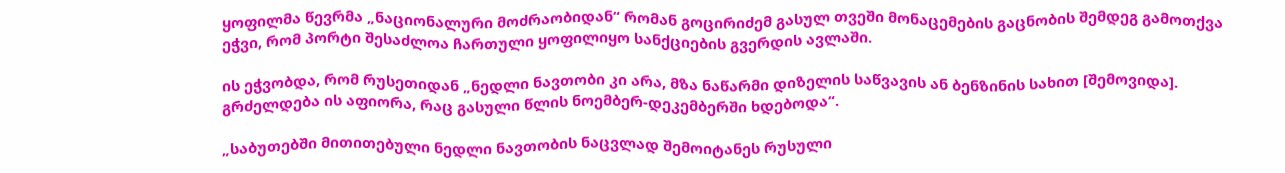ყოფილმა წევრმა „ნაციონალური მოძრაობიდან“ რომან გოცირიძემ გასულ თვეში მონაცემების გაცნობის შემდეგ გამოთქვა ეჭვი, რომ პორტი შესაძლოა ჩართული ყოფილიყო სანქციების გვერდის ავლაში.

ის ეჭვობდა, რომ რუსეთიდან „ნედლი ნავთობი კი არა, მზა ნაწარმი დიზელის საწვავის ან ბენზინის სახით [შემოვიდა]. გრძელდება ის აფიორა, რაც გასული წლის ნოემბერ-დეკემბერში ხდებოდა“.

„საბუთებში მითითებული ნედლი ნავთობის ნაცვლად შემოიტანეს რუსული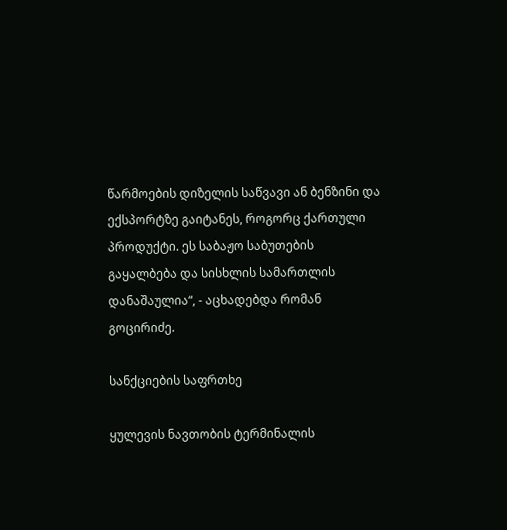წარმოების დიზელის საწვავი ან ბენზინი და ექსპორტზე გაიტანეს, როგორც ქართული პროდუქტი. ეს საბაჟო საბუთების გაყალბება და სისხლის სამართლის დანაშაულია“, - აცხადებდა რომან გოცირიძე.

სანქციების საფრთხე

ყულევის ნავთობის ტერმინალის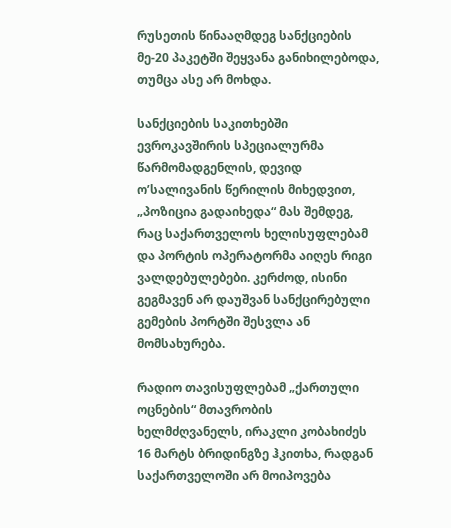რუსეთის წინააღმდეგ სანქციების მე-20 პაკეტში შეყვანა განიხილებოდა, თუმცა ასე არ მოხდა.

სანქციების საკითხებში ევროკავშირის სპეციალურმა წარმომადგენლის, დევიდ ო’სალივანის წერილის მიხედვით, „პოზიცია გადაიხედა“ მას შემდეგ, რაც საქართველოს ხელისუფლებამ და პორტის ოპერატორმა აიღეს რიგი ვალდებულებები. კერძოდ, ისინი გეგმავენ არ დაუშვან სანქცირებული გემების პორტში შესვლა ან მომსახურება.

რადიო თავისუფლებამ „ქართული ოცნების“ მთავრობის ხელმძღვანელს, ირაკლი კობახიძეს 16 მარტს ბრიდინგზე ჰკითხა, რადგან საქართველოში არ მოიპოვება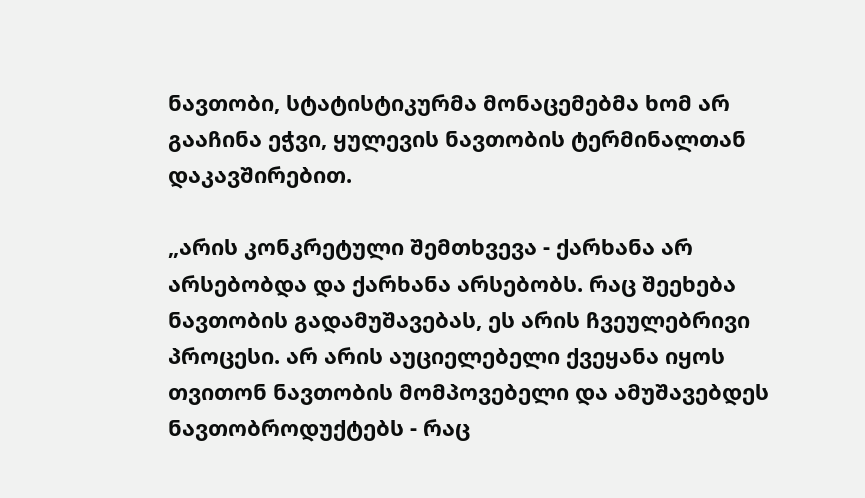ნავთობი, სტატისტიკურმა მონაცემებმა ხომ არ გააჩინა ეჭვი, ყულევის ნავთობის ტერმინალთან დაკავშირებით.

„არის კონკრეტული შემთხვევა - ქარხანა არ არსებობდა და ქარხანა არსებობს. რაც შეეხება ნავთობის გადამუშავებას, ეს არის ჩვეულებრივი პროცესი. არ არის აუციელებელი ქვეყანა იყოს თვითონ ნავთობის მომპოვებელი და ამუშავებდეს ნავთობროდუქტებს - რაც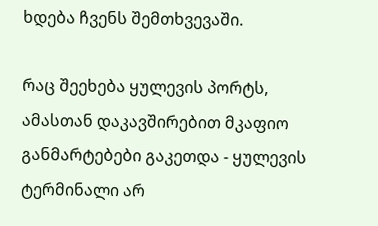ხდება ჩვენს შემთხვევაში.

რაც შეეხება ყულევის პორტს, ამასთან დაკავშირებით მკაფიო განმარტებები გაკეთდა - ყულევის ტერმინალი არ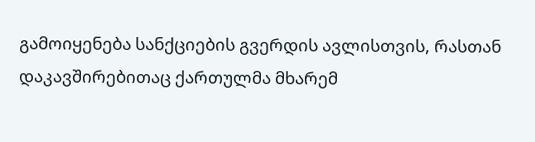გამოიყენება სანქციების გვერდის ავლისთვის, რასთან დაკავშირებითაც ქართულმა მხარემ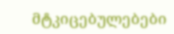მტკიცებულებები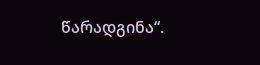წარადგინა“.